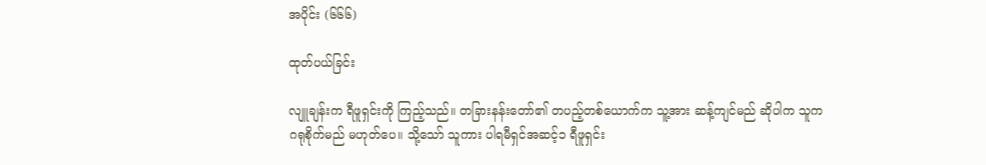အပိုင်း (၆၆၆)

ထုတ်ပယ်ခြင်း

လျူချန်းက ရီဖူရှင်းကို ကြည့်သည်။ တခြားနန်းတော်၏ တပည့်တစ်ယောက်က သူ့အား ဆန့်ကျင်မည် ဆိုပါက သူက ဂရုစိုက်မည် မဟုတ်ပေ။ သို့သော် သူကား ပါရမီရှင်အဆင့်၁ ရီဖူရှင်း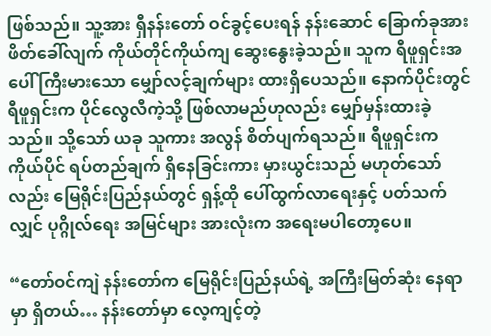ဖြစ်သည်။ သူ့အား ရှီနန်းတော် ဝင်ခွင့်ပေးရန် နန်းဆောင် ခြောက်ခုအား ဖိတ်ခေါ်လျက် ကိုယ်တိုင်ကိုယ်ကျ ဆွေးနွေးခဲ့သည်။ သူက ရီဖူရှင်းအပေါ် ကြီးမားသော မျှော်လင့်ချက်များ ထားရှိပေသည်။ နောက်ပိုင်းတွင် ရီဖူရှင်းက ပိုင်လွေလီကဲ့သို့ ဖြစ်လာမည်ဟုလည်း မျှော်မှန်းထားခဲ့သည်။ သို့သော် ယခု သူကား အလွန် စိတ်ပျက်ရသည်။ ရီဖူရှင်းက ကိုယ်ပိုင် ရပ်တည်ချက် ရှိနေခြင်းကား မှားယွင်းသည် မဟုတ်သော်လည်း မြေရိုင်းပြည်နယ်တွင် ရှန့်ထို ပေါ်ထွက်လာရေးနှင့် ပတ်သက်လျှင် ပုဂ္ဂိုလ်ရေး အမြင်များ အားလုံးက အရေးမပါတော့ပေ။

“တော်ဝင်ကျဲ နန်းတော်က မြေရိုင်းပြည်နယ်ရဲ့ အကြီးမြတ်ဆုံး နေရာမှာ ရှိတယ်… နန်းတော်မှာ လေ့ကျင့်တဲ့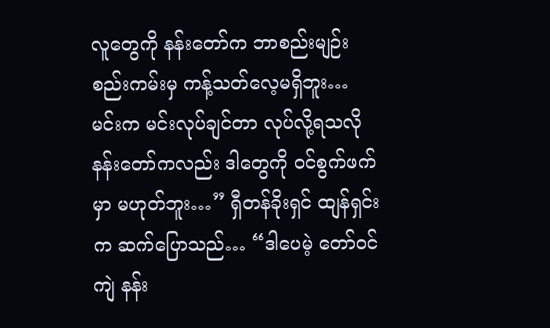လူတွေကို နန်းတော်က ဘာစည်းမျဉ်း စည်းကမ်းမှ ကန့်သတ်လေ့မရှိဘူး… မင်းက မင်းလုပ်ချင်တာ လုပ်လို့ရသလို နန်းတော်ကလည်း ဒါတွေကို ဝင်စွက်ဖက်မှာ မဟုတ်ဘူး…” ရှီတန်ခိုးရှင် ထျန်ရှင်းက ဆက်ပြောသည်… “ဒါပေမဲ့ တော်ဝင်ကျဲ နန်း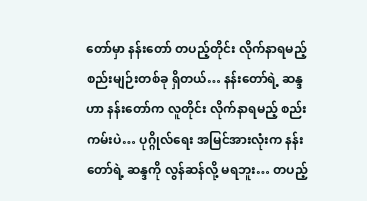တော်မှာ နန်းတော် တပည့်တိုင်း လိုက်နာရမည့် စည်းမျဉ်းတစ်ခု ရှိတယ်… နန်းတော်ရဲ့ ဆန္ဒဟာ နန်းတော်က လူတိုင်း လိုက်နာရမည့် စည်းကမ်းပဲ… ပုဂ္ဂိုလ်ရေး အမြင်အားလုံးက နန်းတော်ရဲ့ ဆန္ဒကို လွန်ဆန်လို့ မရဘူး… တပည့်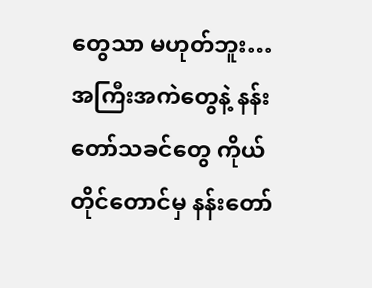တွေသာ မဟုတ်ဘူး… အကြီးအကဲတွေနဲ့ နန်းတော်သခင်တွေ ကိုယ်တိုင်တောင်မှ နန်းတော်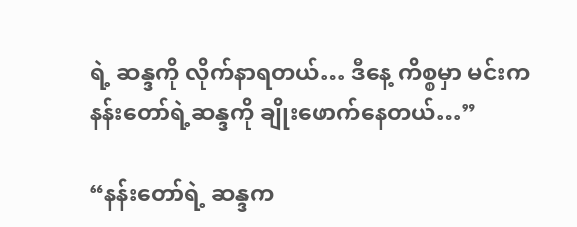ရဲ့ ဆန္ဒကို လိုက်နာရတယ်… ဒီနေ့ ကိစ္စမှာ မင်းက နန်းတော်ရဲ့ဆန္ဒကို ချိုးဖောက်နေတယ်…”

“နန်းတော်ရဲ့ ဆန္ဒက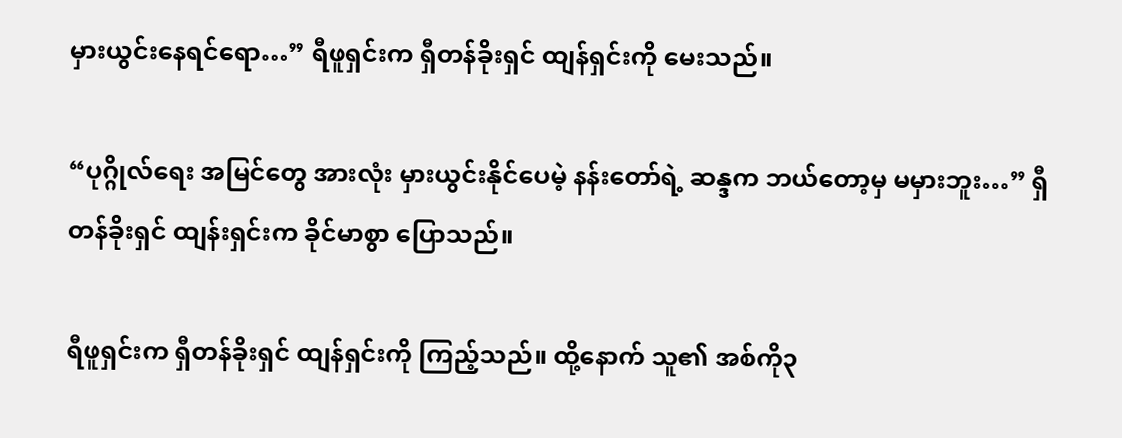မှားယွင်းနေရင်ရော…” ရီဖူရှင်းက ရှီတန်ခိုးရှင် ထျန်ရှင်းကို မေးသည်။

“ပုဂ္ဂိုလ်ရေး အမြင်တွေ အားလုံး မှားယွင်းနိုင်ပေမဲ့ နန်းတော်ရဲ့ ဆန္ဒက ဘယ်တော့မှ မမှားဘူး…” ရှီတန်ခိုးရှင် ထျန်းရှင်းက ခိုင်မာစွာ ပြောသည်။

ရီဖူရှင်းက ရှီတန်ခိုးရှင် ထျန်ရှင်းကို ကြည့်သည်။ ထို့နောက် သူ၏ အစ်ကို၃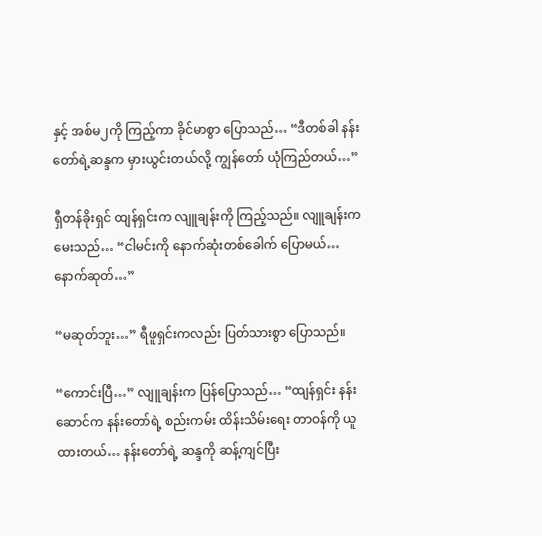နှင့် အစ်မ၂ကို ကြည့်ကာ ခိုင်မာစွာ ပြောသည်… “ဒီတစ်ခါ နန်းတော်ရဲ့ဆန္ဒက မှားယွင်းတယ်လို့ ကျွန်တော် ယုံကြည်တယ်…”

ရှီတန်ခိုးရှင် ထျန်ရှင်းက လျူချန်းကို ကြည့်သည်။ လျူချန်းက မေးသည်… “ငါမင်းကို နောက်ဆုံးတစ်ခေါက် ပြောမယ်… နောက်ဆုတ်…”

“မဆုတ်ဘူး…” ရီဖူရှင်းကလည်း ပြတ်သားစွာ ပြောသည်။

“ကောင်းပြီ…” လျူချန်းက ပြန်ပြောသည်… “ထျန်ရှင်း နန်းဆောင်က နန်းတော်ရဲ့ စည်းကမ်း ထိန်းသိမ်းရေး တာဝန်ကို ယူထားတယ်… နန်းတော်ရဲ့ ဆန္ဒကို ဆန့်ကျင်ပြီး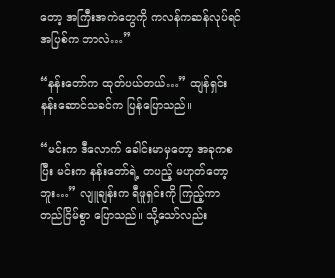တော့ အကြီးအကဲတွေကို ကလန်ကဆန်လုပ်ရင် အပြစ်က ဘာလဲ…”

“နန်းတော်က ထုတ်ပယ်တယ်…” ထျန်ရှင်း နန်းဆောင်သခင်က ပြန်ပြောသည်။

“မင်းက ဒီလောက် ခေါင်းမာမှတော့ အခုကစပြီး မင်းက နန်းတော်ရဲ့ တပည့် မဟုတ်တော့ဘူး…” လျူချန်းက ရီဖူရှင်းကို ကြည့်ကာ တည်ငြိမ်စွာ ပြောသည်။ သို့သော်လည်း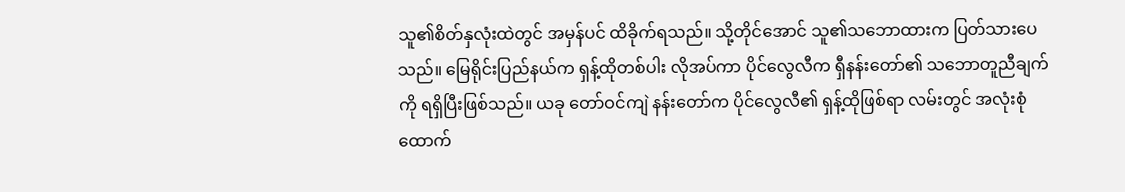သူ၏စိတ်နှလုံးထဲတွင် အမှန်ပင် ထိခိုက်ရသည်။ သို့တိုင်အောင် သူ၏သဘောထားက ပြတ်သားပေသည်။ မြေရိုင်းပြည်နယ်က ရှန့်ထိုတစ်ပါး လိုအပ်ကာ ပိုင်လွေလီက ရှီနန်းတော်၏ သဘောတူညီချက်ကို ရရှိပြီးဖြစ်သည်။ ယခု တော်ဝင်ကျဲ နန်းတော်က ပိုင်လွေလီ၏ ရှန့်ထိုဖြစ်ရာ လမ်းတွင် အလုံးစုံ ထောက်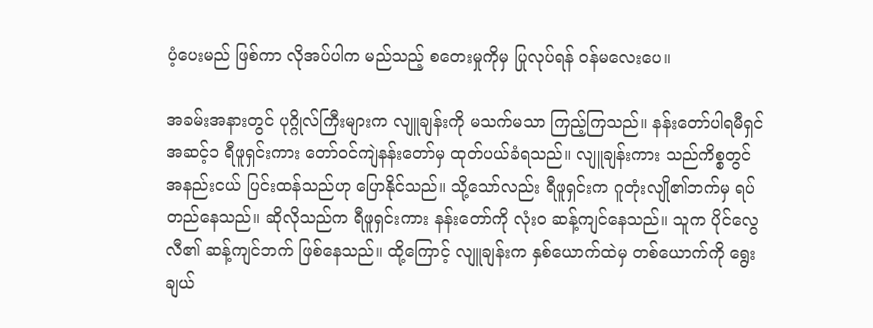ပံ့ပေးမည် ဖြစ်ကာ လိုအပ်ပါက မည်သည့် စတေးမှုကိုမှ ပြုလုပ်ရန် ဝန်မလေးပေ။

အခမ်းအနားတွင် ပုဂ္ဂိုလ်ကြီးများက လျူချန်းကို မသက်မသာ ကြည့်ကြသည်။ နန်းတော်ပါရမီရှင် အဆင့်၁ ရီဖူရှင်းကား တော်ဝင်ကျဲနန်းတော်မှ ထုတ်ပယ်ခံရသည်။ လျူချန်းကား သည်ကိစ္စတွင် အနည်းငယ် ပြင်းထန်သည်ဟု ပြောနိုင်သည်။ သို့သော်လည်း ရီဖူရှင်းက ဂူတုံးလျို၏ဘက်မှ ရပ်တည်နေသည်။ ဆိုလိုသည်က ရီဖူရှင်းကား နန်းတော်ကို လုံးဝ ဆန့်ကျင်နေသည်။ သူက ပိုင်လွေလီ၏ ဆန့်ကျင်ဘက် ဖြစ်နေသည်။ ထို့ကြောင့် လျူချန်းက နှစ်ယောက်ထဲမှ တစ်ယောက်ကို ရွေးချယ်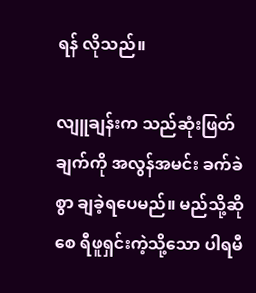ရန် လိုသည်။

လျူချန်းက သည်ဆုံးဖြတ်ချက်ကို အလွန်အမင်း ခက်ခဲစွာ ချခဲ့ရပေမည်။ မည်သို့ဆိုစေ ရီဖူရှင်းကဲ့သို့သော ပါရမီ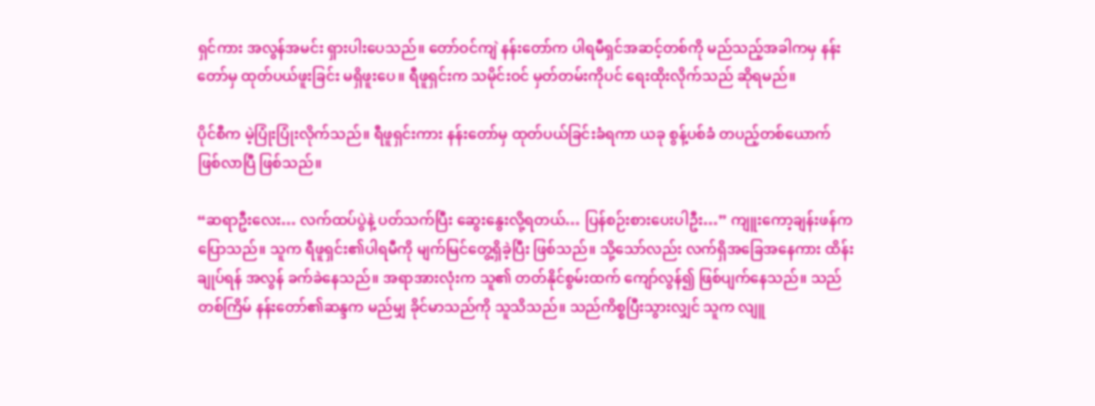ရှင်ကား အလွန်အမင်း ရှားပါးပေသည်။ တော်ဝင်ကျဲ နန်းတော်က ပါရမီရှင်အဆင့်တစ်ကို မည်သည့်အခါကမှ နန်းတော်မှ ထုတ်ပယ်ဖူးခြင်း မရှိဖူးပေ။ ရီဖူရှင်းက သမိုင်းဝင် မှတ်တမ်းကိုပင် ရေးထိုးလိုက်သည် ဆိုရမည်။

ပိုင်စီက မဲ့ပြုံးပြုံးလိုက်သည်။ ရီဖူရှင်းကား နန်းတော်မှ ထုတ်ပယ်ခြင်းခံရကာ ယခု စွန့်ပစ်ခံ တပည့်တစ်ယောက် ဖြစ်လာပြီ ဖြစ်သည်။

“ဆရာဦးလေး… လက်ထပ်ပွဲနဲ့ ပတ်သက်ပြီး ဆွေးနွေးလို့ရတယ်… ပြန်စဉ်းစားပေးပါဦး…” ကျူးကော့ချန်းဖန်က ပြောသည်။ သူက ရီဖူရှင်း၏ပါရမီကို မျက်မြင်တွေ့ရှိခဲ့ပြီး ဖြစ်သည်။ သို့သော်လည်း လက်ရှိအခြေအနေကား ထိန်းချုပ်ရန် အလွန် ခက်ခဲနေသည်။ အရာအားလုံးက သူ၏ တတ်နိုင်စွမ်းထက် ကျော်လွန်၍ ဖြစ်ပျက်နေသည်။ သည်တစ်ကြိမ် နန်းတော်၏ဆန္ဒက မည်မျှ ခိုင်မာသည်ကို သူသိသည်။ သည်ကိစ္စပြီးသွားလျှင် သူက လျူ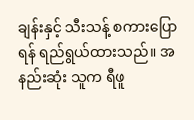ချန်းနှင့် သီးသန့် စကားပြောရန် ရည်ရွယ်ထားသည်။ အနည်းဆုံး သူက ရီဖူ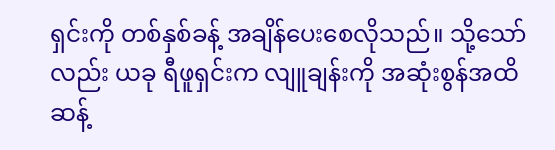ရှင်းကို တစ်နှစ်ခန့် အချိန်ပေးစေလိုသည်။ သို့သော်လည်း ယခု ရီဖူရှင်းက လျူချန်းကို အဆုံးစွန်အထိ ဆန့်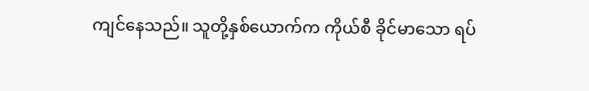ကျင်နေသည်။ သူတို့နှစ်ယောက်က ကိုယ်စီ ခိုင်မာသော ရပ်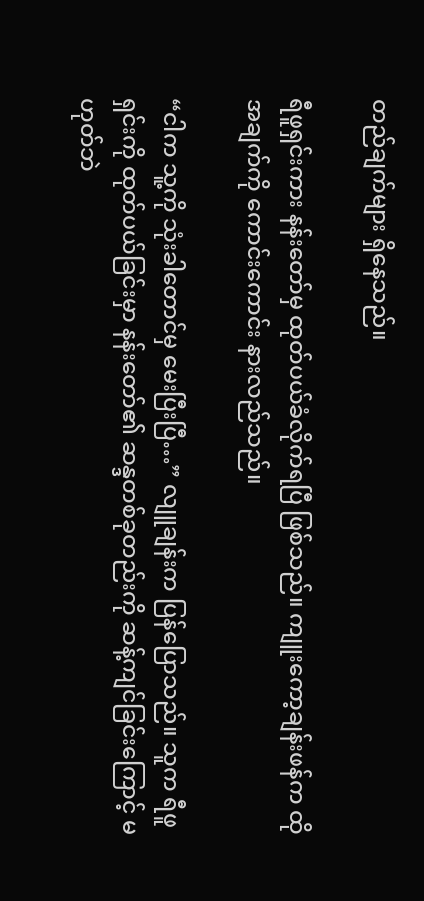တည်ချက်များ ရှိနေသည်။

ရီဖူရှင်းကား နန်းတော်မှ ထုတ်ပယ်ခံလိုက်ရပြီ ဖြစ်သည်။ ကျူးကော့ချန်းဖန်က ထိုအချက်ကို ကောင်းကောင်း နားလည်သည်။

“ငါက သူ့ကို သုံးခါတောင်မှ မေးပြီးပြီ…” လျူချန်းက ပြန်ပြောသည်။ သူက ရီဖူရှင်းကို ထုတ်ပယ်ခြင်းမှာ နန်းတော်၏ ဆန္ဒတစ်ခုတည်းကို ဆန့်ကျင်ခြင်းကြောင့် မဟုတ်ဘဲ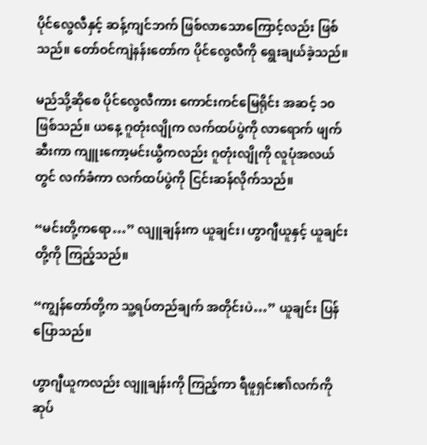ပိုင်လွေလီနှင့် ဆန့်ကျင်ဘက် ဖြစ်လာသောကြောင့်လည်း ဖြစ်သည်။ တော်ဝင်ကျဲနန်းတော်က ပိုင်လွေလီကို ရွေးချယ်ခဲ့သည်။

မည်သို့ဆိုစေ ပိုင်လွေလီကား ကောင်းကင်မြေရိုင်း အဆင့် ၁၀ဖြစ်သည်။ ယနေ့ ဂူတုံးလျိုက လက်ထပ်ပွဲကို လာရောက် ဖျက်ဆီးကာ ကျူးကော့မင်းယွီကလည်း ဂူတုံးလျိုကို လူပုံအလယ်တွင် လက်ခံကာ လက်ထပ်ပွဲကို ငြင်းဆန်လိုက်သည်။

“မင်းတို့ကရော…” လျူချန်းက ယူချင်း၊ ဟွာဂျီယူနှင့် ယူချင်းတို့ကို ကြည့်သည်။

“ကျွန်တော်တို့က သူ့ရပ်တည်ချက် အတိုင်းပဲ…” ယူချင်း ပြန်ပြောသည်။

ဟွာဂျီယူကလည်း လျူချန်းကို ကြည့်ကာ ရီဖူရှင်း၏လက်ကို ဆုပ်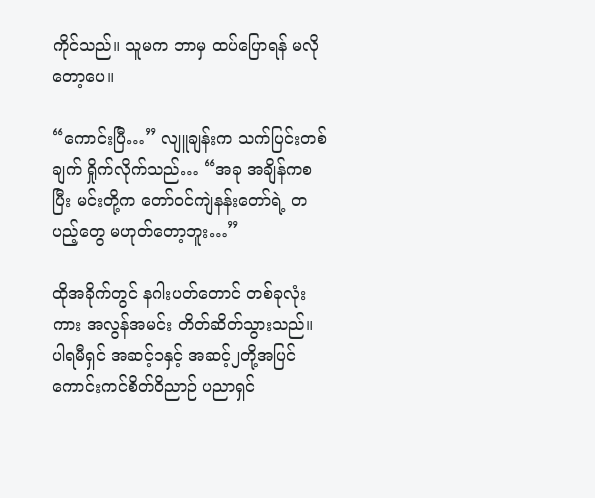ကိုင်သည်။ သူမက ဘာမှ ထပ်ပြောရန် မလိုတော့ပေ။

“ကောင်းပြီ…” လျူချန်းက သက်ပြင်းတစ်ချက် ရှိုက်လိုက်သည်… “အခု အချိန်ကစပြီး မင်းတို့က တော်ဝင်ကျဲနန်းတော်ရဲ့ တပည့်တွေ မဟုတ်တော့ဘူး…”

ထိုအခိုက်တွင် နဂါးပတ်တောင် တစ်ခုလုံးကား အလွန်အမင်း တိတ်ဆိတ်သွားသည်။ ပါရမီရှင် အဆင့်၁နှင့် အဆင့်၂တို့အပြင် ကောင်းကင်စိတ်ဝိညာဉ် ပညာရှင်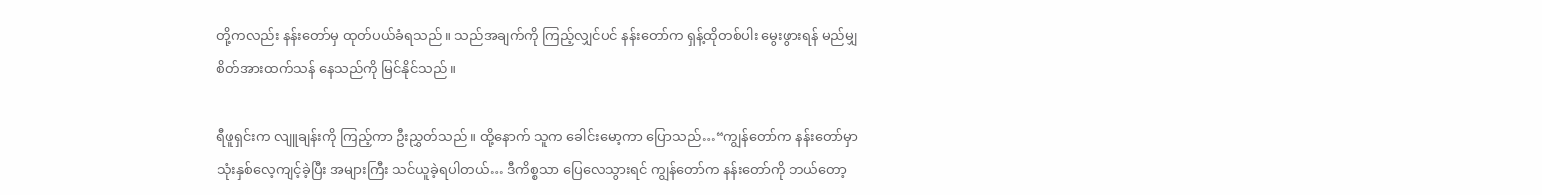တို့ကလည်း နန်းတော်မှ ထုတ်ပယ်ခံရသည်။ သည်အချက်ကို ကြည့်လျှင်ပင် နန်းတော်က ရှန့်ထိုတစ်ပါး မွေးဖွားရန် မည်မျှ စိတ်အားထက်သန် နေသည်ကို မြင်နိုင်သည်။

ရီဖူရှင်းက လျူချန်းကို ကြည့်ကာ ဦးညွှတ်သည်။ ထို့နောက် သူက ခေါင်းမော့ကာ ပြောသည်…“ကျွန်တော်က နန်းတော်မှာ သုံးနှစ်လေ့ကျင့်ခဲ့ပြီး အများကြီး သင်ယူခဲ့ရပါတယ်… ဒီကိစ္စသာ ပြေလေသွားရင် ကျွန်တော်က နန်းတော်ကို ဘယ်တော့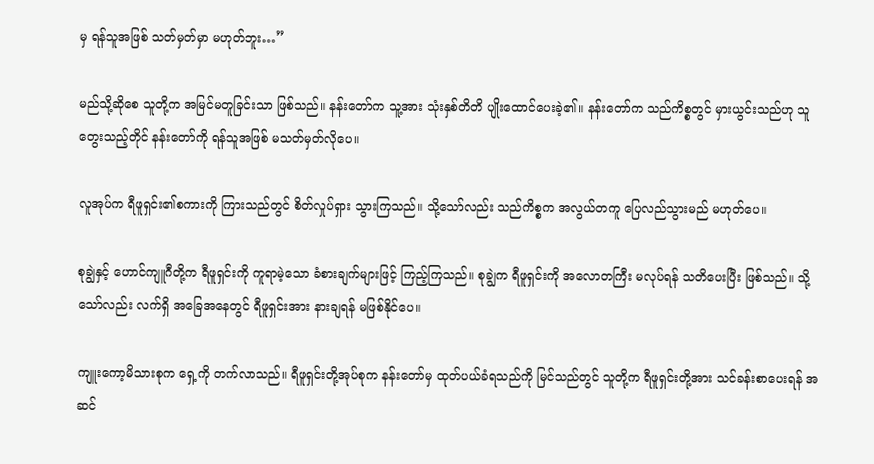မှ ရန်သူအဖြစ် သတ်မှတ်မှာ မဟုတ်ဘူး…”

မည်သို့ဆိုစေ သူတို့က အမြင်မတူခြင်းသာ ဖြစ်သည်။ နန်းတော်က သူ့အား သုံးနှစ်တိတိ ပျိုးထောင်ပေးခဲ့၏။ နန်းတော်က သည်ကိစ္စတွင် မှားယွင်းသည်ဟု သူတွေးသည့်တိုင် နန်းတော်ကို ရန်သူအဖြစ် မသတ်မှတ်လိုပေ။

လူအုပ်က ရီဖူရှင်း၏စကားကို ကြားသည်တွင် စိတ်လှုပ်ရှား သွားကြသည်။ သို့သော်လည်း သည်ကိစ္စက အလွယ်တကူ ပြေလည်သွားမည် မဟုတ်ပေ။

စုချွဲနှင့် ဟောင်ကျူဂီတို့က ရီဖူရှင်းကို ကူရာမဲ့သော ခံစားချက်များဖြင့် ကြည့်ကြသည်။ စုချွဲက ရီဖူရှင်းကို အလောတကြီး မလုပ်ရန် သတိပေးပြီး ဖြစ်သည်။ သို့သော်လည်း လက်ရှိ အခြေအနေတွင် ရီဖူရှင်းအား နားချရန် မဖြစ်နိုင်ပေ။

ကျူးကော့မိသားစုက ရှေ့ကို တက်လာသည်။ ရီဖူရှင်းတို့အုပ်စုက နန်းတော်မှ ထုတ်ပယ်ခံရသည်ကို မြင်သည်တွင် သူတို့က ရီဖူရှင်းတို့အား သင်ခန်းစာပေးရန် အဆင်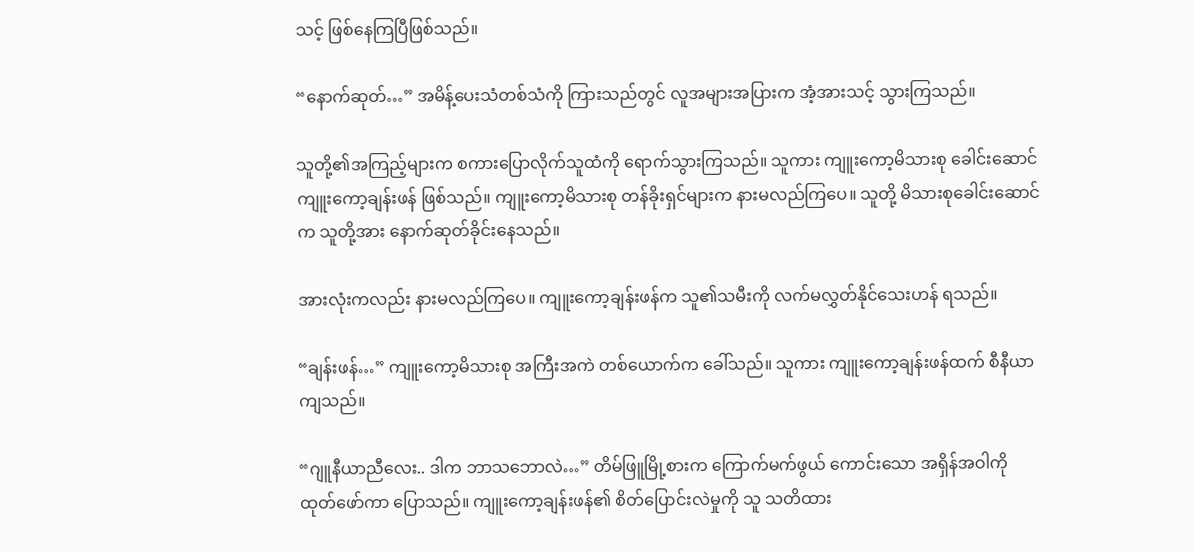သင့် ဖြစ်နေကြပြီဖြစ်သည်။

“နောက်ဆုတ်…” အမိန့်ပေးသံတစ်သံကို ကြားသည်တွင် လူအများအပြားက အံ့အားသင့် သွားကြသည်။

သူတို့၏အကြည့်များက စကားပြောလိုက်သူထံကို ရောက်သွားကြသည်။ သူကား ကျူးကော့မိသားစု ခေါင်းဆောင် ကျူးကော့ချန်းဖန် ဖြစ်သည်။ ကျူးကော့မိသားစု တန်ခိုးရှင်များက နားမလည်ကြပေ။ သူတို့ မိသားစုခေါင်းဆောင်က သူတို့အား နောက်ဆုတ်ခိုင်းနေသည်။

အားလုံးကလည်း နားမလည်ကြပေ။ ကျူးကော့ချန်းဖန်က သူ၏သမီးကို လက်မလွှတ်နိုင်သေးဟန် ရသည်။

“ချန်းဖန်…” ကျူးကော့မိသားစု အကြီးအကဲ တစ်ယောက်က ခေါ်သည်။ သူကား ကျူးကော့ချန်းဖန်ထက် စီနီယာကျသည်။

“ဂျူနီယာညီလေး.. ဒါက ဘာသဘောလဲ…” တိမ်ဖြူမြို့စားက ကြောက်မက်ဖွယ် ကောင်းသော အရှိန်အဝါကို ထုတ်ဖော်ကာ ပြောသည်။ ကျူးကော့ချန်းဖန်၏ စိတ်ပြောင်းလဲမှုကို သူ သတိထား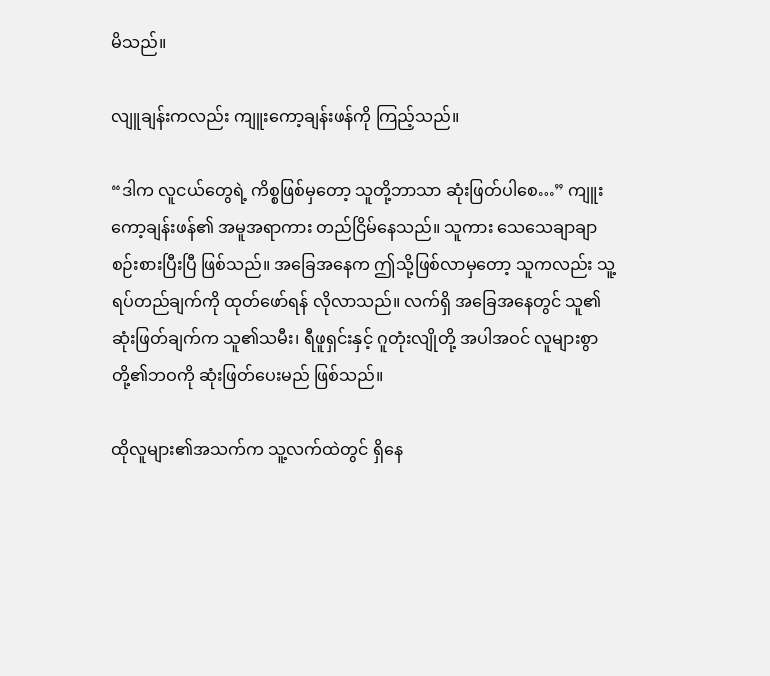မိသည်။

လျူချန်းကလည်း ကျူးကော့ချန်းဖန်ကို ကြည့်သည်။

“ဒါက လူငယ်တွေရဲ့ ကိစ္စဖြစ်မှတော့ သူတို့ဘာသာ ဆုံးဖြတ်ပါစေ…” ကျူးကော့ချန်းဖန်၏ အမူအရာကား တည်ငြိမ်နေသည်။ သူကား သေသေချာချာ စဉ်းစားပြီးပြီ ဖြစ်သည်။ အခြေအနေက ဤသို့ဖြစ်လာမှတော့ သူကလည်း သူ့ရပ်တည်ချက်ကို ထုတ်ဖော်ရန် လိုလာသည်။ လက်ရှိ အခြေအနေတွင် သူ၏ဆုံးဖြတ်ချက်က သူ၏သမီး၊ ရီဖူရှင်းနှင့် ဂူတုံးလျိုတို့ အပါအဝင် လူများစွာတို့၏ဘဝကို ဆုံးဖြတ်ပေးမည် ဖြစ်သည်။

ထိုလူများ၏အသက်က သူ့လက်ထဲတွင် ရှိနေ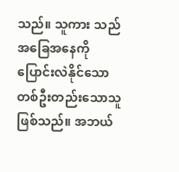သည်။ သူကား သည်အခြေအနေကို ပြောင်းလဲနိုင်သော တစ်ဦးတည်းသောသူ ဖြစ်သည်။ အဘယ်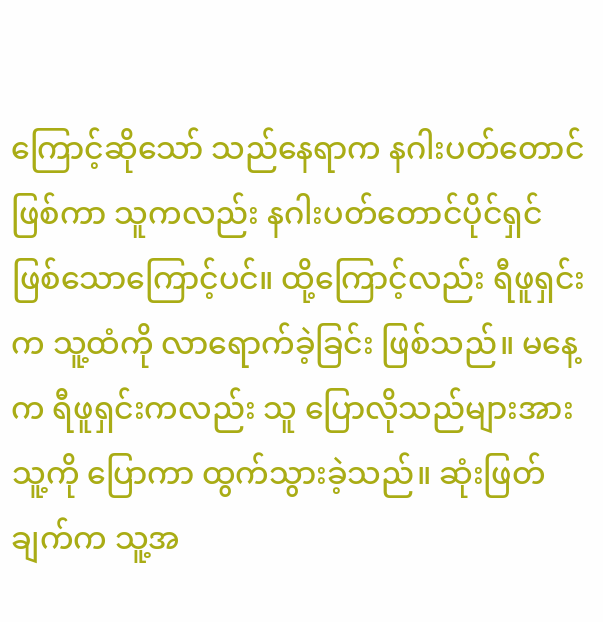ကြောင့်ဆိုသော် သည်နေရာက နဂါးပတ်တောင် ဖြစ်ကာ သူကလည်း နဂါးပတ်တောင်ပိုင်ရှင် ဖြစ်သောကြောင့်ပင်။ ထို့ကြောင့်လည်း ရီဖူရှင်းက သူ့ထံကို လာရောက်ခဲ့ခြင်း ဖြစ်သည်။ မနေ့က ရီဖူရှင်းကလည်း သူ ပြောလိုသည်များအား သူ့ကို ပြောကာ ထွက်သွားခဲ့သည်။ ဆုံးဖြတ်ချက်က သူ့အ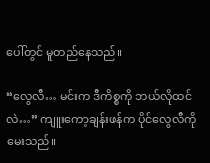ပေါ်တွင် မူတည်နေသည်။

“လွေလီ… မင်းက ဒီကိစ္စကို ဘယ်လိုထင်လဲ…” ကျူးကော့ချန်းဖန်က ပိုင်လွေလီကို မေးသည်။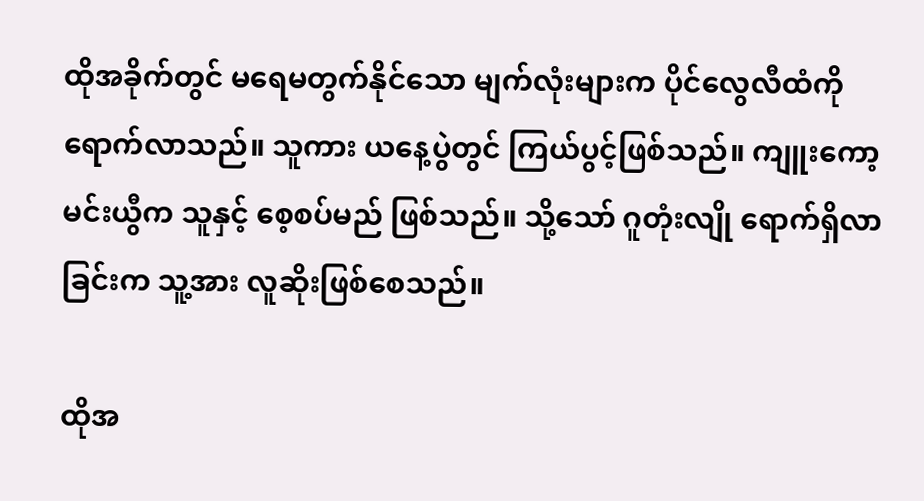ထိုအခိုက်တွင် မရေမတွက်နိုင်သော မျက်လုံးများက ပိုင်လွေလီထံကို ရောက်လာသည်။ သူကား ယနေ့ပွဲတွင် ကြယ်ပွင့်ဖြစ်သည်။ ကျူးကော့မင်းယွီက သူနှင့် စေ့စပ်မည် ဖြစ်သည်။ သို့သော် ဂူတုံးလျို ရောက်ရှိလာခြင်းက သူ့အား လူဆိုးဖြစ်စေသည်။

ထိုအ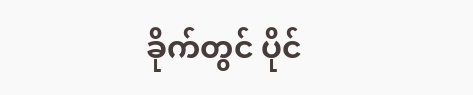ခိုက်တွင် ပိုင်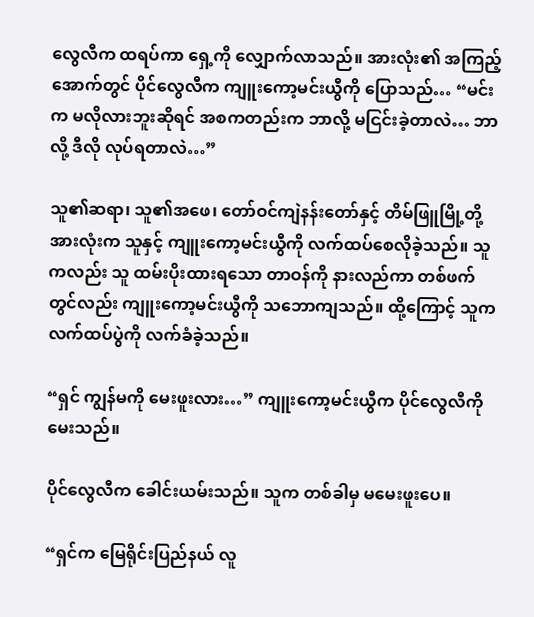လွေလီက ထရပ်ကာ ရှေ့ကို လျှောက်လာသည်။ အားလုံး၏ အကြည့်အောက်တွင် ပိုင်လွေလီက ကျူးကော့မင်းယွီကို ပြောသည်… “မင်းက မလိုလားဘူးဆိုရင် အစကတည်းက ဘာလို့ မငြင်းခဲ့တာလဲ… ဘာလို့ ဒီလို လုပ်ရတာလဲ…”

သူ၏ဆရာ၊ သူ၏အဖေ၊ တော်ဝင်ကျဲနန်းတော်နှင့် တိမ်ဖြူမြို့တို့ အားလုံးက သူနှင့် ကျူးကော့မင်းယွီကို လက်ထပ်စေလိုခဲ့သည်။ သူကလည်း သူ ထမ်းပိုးထားရသော တာဝန်ကို နားလည်ကာ တစ်ဖက်တွင်လည်း ကျူးကော့မင်းယွီကို သဘောကျသည်။ ထို့ကြောင့် သူက လက်ထပ်ပွဲကို လက်ခံခဲ့သည်။

“ရှင် ကျွန်မကို မေးဖူးလား…” ကျူးကော့မင်းယွီက ပိုင်လွေလီကို မေးသည်။

ပိုင်လွေလီက ခေါင်းယမ်းသည်။ သူက တစ်ခါမှ မမေးဖူးပေ။

“ရှင်က မြေရိုင်းပြည်နယ် လူ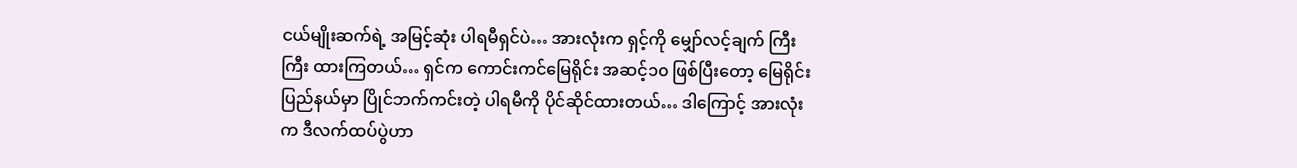ငယ်မျိုးဆက်ရဲ့ အမြင့်ဆုံး ပါရမီရှင်ပဲ… အားလုံးက ရှင့်ကို မျှော်လင့်ချက် ကြီးကြီး ထားကြတယ်… ရှင်က ကောင်းကင်မြေရိုင်း အဆင့်၁၀ ဖြစ်ပြီးတော့ မြေရိုင်းပြည်နယ်မှာ ပြိုင်ဘက်ကင်းတဲ့ ပါရမီကို ပိုင်ဆိုင်ထားတယ်… ဒါကြောင့် အားလုံးက ဒီလက်ထပ်ပွဲဟာ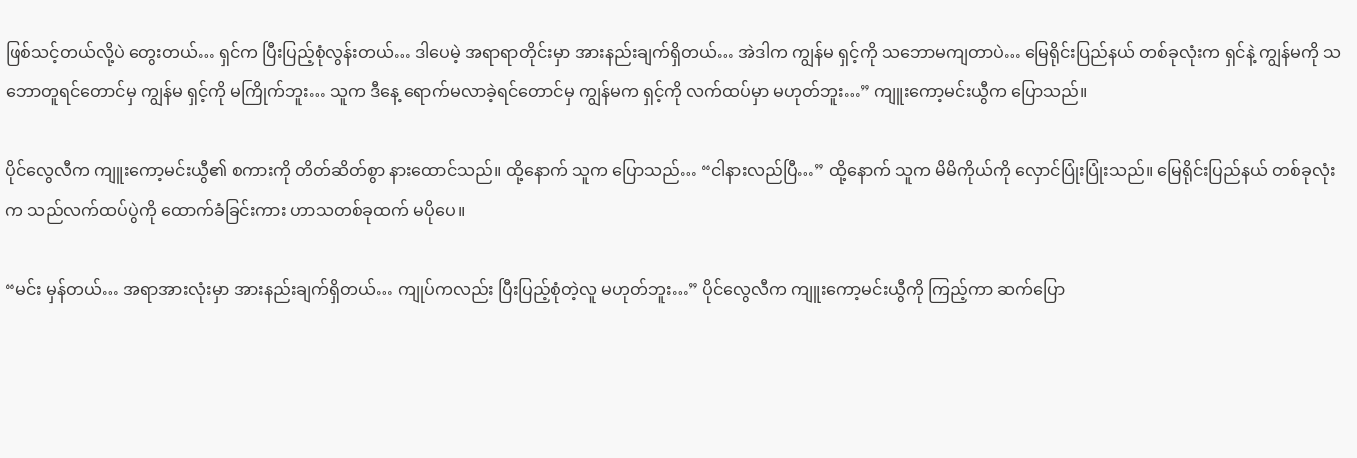ဖြစ်သင့်တယ်လို့ပဲ တွေးတယ်… ရှင်က ပြီးပြည့်စုံလွန်းတယ်… ဒါပေမဲ့ အရာရာတိုင်းမှာ အားနည်းချက်ရှိတယ်… အဲဒါက ကျွန်မ ရှင့်ကို သဘောမကျတာပဲ… မြေရိုင်းပြည်နယ် တစ်ခုလုံးက ရှင်နဲ့ ကျွန်မကို သဘောတူရင်တောင်မှ ကျွန်မ ရှင့်ကို မကြိုက်ဘူး… သူက ဒီနေ့ ရောက်မလာခဲ့ရင်တောင်မှ ကျွန်မက ရှင့်ကို လက်ထပ်မှာ မဟုတ်ဘူး…” ကျူးကော့မင်းယွီက ပြောသည်။

ပိုင်လွေလီက ကျူးကော့မင်းယွီ၏ စကားကို တိတ်ဆိတ်စွာ နားထောင်သည်။ ထို့နောက် သူက ပြောသည်… “ငါနားလည်ပြီ…” ထို့နောက် သူက မိမိကိုယ်ကို လှောင်ပြုံးပြုံးသည်။ မြေရိုင်းပြည်နယ် တစ်ခုလုံးက သည်လက်ထပ်ပွဲကို ထောက်ခံခြင်းကား ဟာသတစ်ခုထက် မပိုပေ။

“မင်း မှန်တယ်… အရာအားလုံးမှာ အားနည်းချက်ရှိတယ်… ကျုပ်ကလည်း ပြီးပြည့်စုံတဲ့လူ မဟုတ်ဘူး…” ပိုင်လွေလီက ကျူးကော့မင်းယွီကို ကြည့်ကာ ဆက်ပြော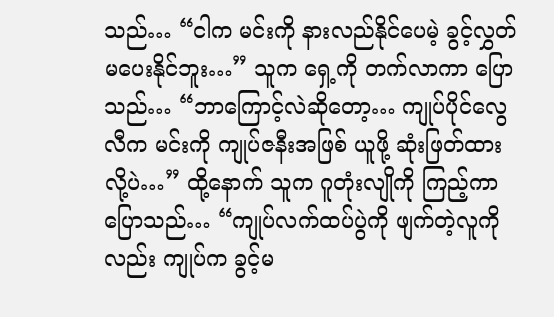သည်… “ငါက မင်းကို နားလည်နိုင်ပေမဲ့ ခွင့်လွှတ်မပေးနိုင်ဘူး…” သူက ရှေ့ကို တက်လာကာ ပြောသည်… “ဘာကြောင့်လဲဆိုတော့… ကျုပ်ပိုင်လွေလီက မင်းကို ကျုပ်ဇနီးအဖြစ် ယူဖို့ ဆုံးဖြတ်ထားလို့ပဲ…” ထို့နောက် သူက ဂူတုံးလျိုကို ကြည့်ကာ ပြောသည်… “ကျုပ်လက်ထပ်ပွဲကို ဖျက်တဲ့လူကိုလည်း ကျုပ်က ခွင့်မ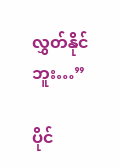လွှတ်နိုင်ဘူး…”

ပိုင်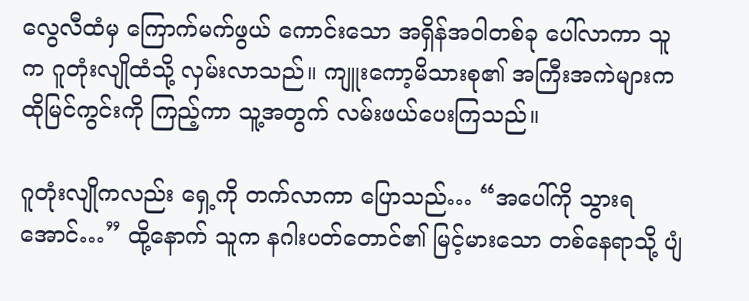လွေလီထံမှ ကြောက်မက်ဖွယ် ကောင်းသော အရှိန်အဝါတစ်ခု ပေါ်လာကာ သူက ဂူတုံးလျိုထံသို့ လှမ်းလာသည်။ ကျူးကော့မိသားစု၏ အကြီးအကဲများက ထိုမြင်ကွင်းကို ကြည့်ကာ သူ့အတွက် လမ်းဖယ်ပေးကြသည်။

ဂူတုံးလျိုကလည်း ရှေ့ကို တက်လာကာ ပြောသည်… “အပေါ်ကို သွားရအောင်…” ထို့နောက် သူက နဂါးပတ်တောင်၏ မြင့်မားသော တစ်နေရာသို့ ပျံ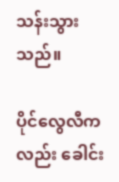သန်းသွားသည်။

ပိုင်လွေလီကလည်း ခေါင်း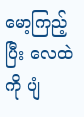မော့ကြည့်ပြီး လေထဲကို ပျံ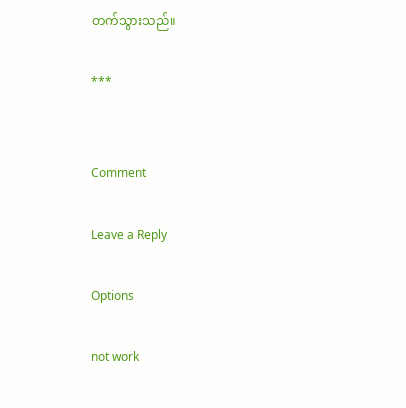တက်သွားသည်။

***


Comment

Leave a Reply

Options

not work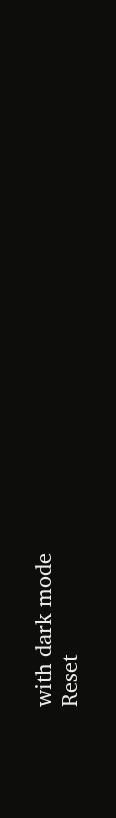with dark mode
Reset